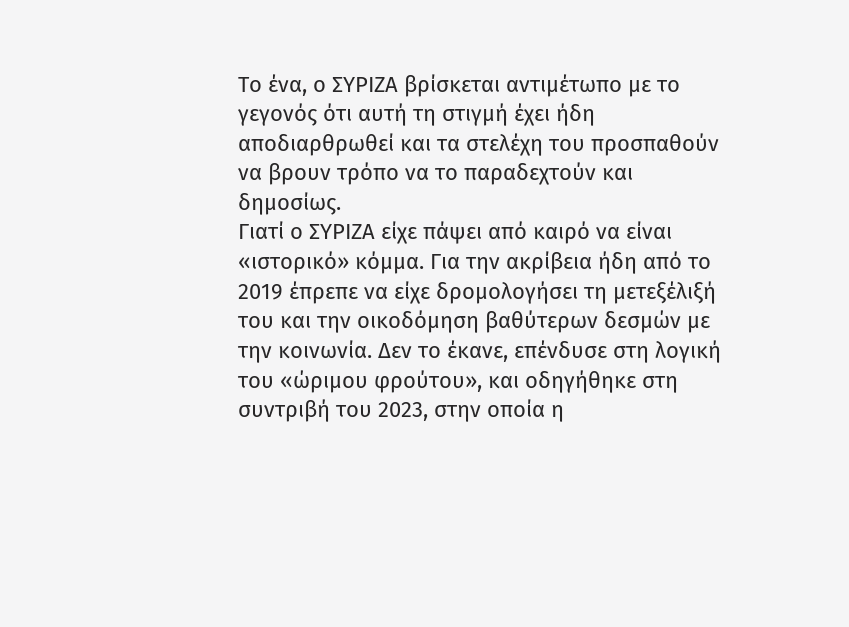Το ένα, ο ΣΥΡΙΖΑ βρίσκεται αντιμέτωπο με το γεγονός ότι αυτή τη στιγμή έχει ήδη αποδιαρθρωθεί και τα στελέχη του προσπαθούν να βρουν τρόπο να το παραδεχτούν και δημοσίως.
Γιατί ο ΣΥΡΙΖΑ είχε πάψει από καιρό να είναι «ιστορικό» κόμμα. Για την ακρίβεια ήδη από το 2019 έπρεπε να είχε δρομολογήσει τη μετεξέλιξή του και την οικοδόμηση βαθύτερων δεσμών με την κοινωνία. Δεν το έκανε, επένδυσε στη λογική του «ώριμου φρούτου», και οδηγήθηκε στη συντριβή του 2023, στην οποία η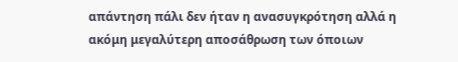απάντηση πάλι δεν ήταν η ανασυγκρότηση αλλά η ακόμη μεγαλύτερη αποσάθρωση των όποιων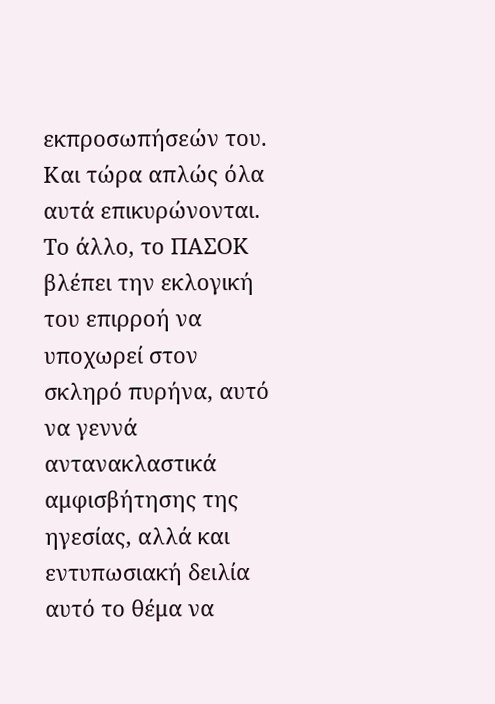εκπροσωπήσεών του. Και τώρα απλώς όλα αυτά επικυρώνονται.
Το άλλο, το ΠΑΣΟΚ βλέπει την εκλογική του επιρροή να υποχωρεί στον σκληρό πυρήνα, αυτό να γεννά αντανακλαστικά αμφισβήτησης της ηγεσίας, αλλά και εντυπωσιακή δειλία αυτό το θέμα να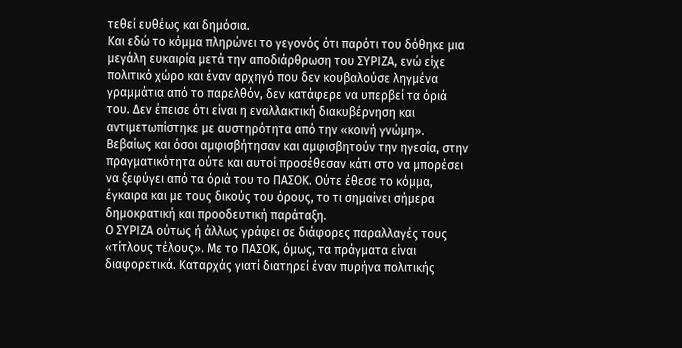τεθεί ευθέως και δημόσια.
Και εδώ το κόμμα πληρώνει το γεγονός ότι παρότι του δόθηκε μια μεγάλη ευκαιρία μετά την αποδιάρθρωση του ΣΥΡΙΖΑ, ενώ είχε πολιτικό χώρο και έναν αρχηγό που δεν κουβαλούσε ληγμένα γραμμάτια από το παρελθόν, δεν κατάφερε να υπερβεί τα όριά του. Δεν έπεισε ότι είναι η εναλλακτική διακυβέρνηση και αντιμετωπίστηκε με αυστηρότητα από την «κοινή γνώμη». Βεβαίως και όσοι αμφισβήτησαν και αμφισβητούν την ηγεσία, στην πραγματικότητα ούτε και αυτοί προσέθεσαν κάτι στο να μπορέσει να ξεφύγει από τα όριά του το ΠΑΣΟΚ. Ούτε έθεσε το κόμμα, έγκαιρα και με τους δικούς του όρους, το τι σημαίνει σήμερα δημοκρατική και προοδευτική παράταξη.
Ο ΣΥΡΙΖΑ ούτως ή άλλως γράφει σε διάφορες παραλλαγές τους «τίτλους τέλους». Με το ΠΑΣΟΚ, όμως, τα πράγματα είναι διαφορετικά. Καταρχάς γιατί διατηρεί έναν πυρήνα πολιτικής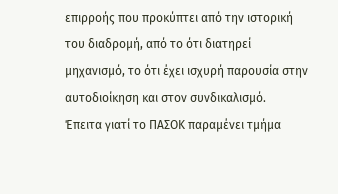επιρροής που προκύπτει από την ιστορική του διαδρομή, από το ότι διατηρεί μηχανισμό, το ότι έχει ισχυρή παρουσία στην αυτοδιοίκηση και στον συνδικαλισμό.
Έπειτα γιατί το ΠΑΣΟΚ παραμένει τμήμα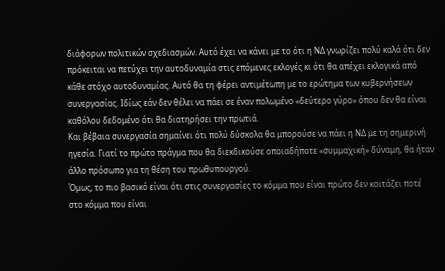διάφορων πολιτικών σχεδιασμών. Αυτό έχει να κάνει με το ότι η ΝΔ γνωρίζει πολύ καλά ότι δεν πρόκειται να πετύχει την αυτοδυναμία στις επόμενες εκλογές κι ότι θα απέχει εκλογικά από κάθε στόχο αυτοδυναμίας. Αυτό θα τη φέρει αντιμέτωπη με το ερώτημα των κυβερνήσεων συνεργασίας. Ιδίως εάν δεν θέλει να πάει σε έναν πολωμένο «δεύτερο γύρο» όπου δεν θα είναι καθόλου δεδομένο ότι θα διατηρήσει την πρωτιά.
Και βέβαια συνεργασία σημαίνει ότι πολύ δύσκολα θα μπορούσε να πάει η ΝΔ με τη σημερινή ηγεσία. Γιατί το πρώτο πράγμα που θα διεκδικούσε οποιαδήποτε «συμμαχική» δύναμη, θα ήταν άλλο πρόσωπο για τη θέση του πρωθυπουργού.
Όμως, το πιο βασικό είναι ότι στις συνεργασίες το κόμμα που είναι πρώτο δεν κοιτάζει ποτέ στο κόμμα που είναι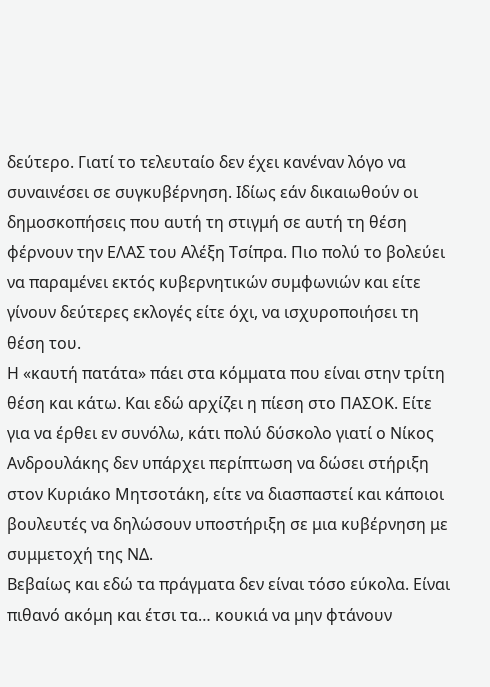δεύτερο. Γιατί το τελευταίο δεν έχει κανέναν λόγο να συναινέσει σε συγκυβέρνηση. Ιδίως εάν δικαιωθούν οι δημοσκοπήσεις που αυτή τη στιγμή σε αυτή τη θέση φέρνουν την ΕΛΑΣ του Αλέξη Τσίπρα. Πιο πολύ το βολεύει να παραμένει εκτός κυβερνητικών συμφωνιών και είτε γίνουν δεύτερες εκλογές είτε όχι, να ισχυροποιήσει τη θέση του.
Η «καυτή πατάτα» πάει στα κόμματα που είναι στην τρίτη θέση και κάτω. Και εδώ αρχίζει η πίεση στο ΠΑΣΟΚ. Είτε για να έρθει εν συνόλω, κάτι πολύ δύσκολο γιατί ο Νίκος Ανδρουλάκης δεν υπάρχει περίπτωση να δώσει στήριξη στον Κυριάκο Μητσοτάκη, είτε να διασπαστεί και κάποιοι βουλευτές να δηλώσουν υποστήριξη σε μια κυβέρνηση με συμμετοχή της ΝΔ.
Βεβαίως και εδώ τα πράγματα δεν είναι τόσο εύκολα. Είναι πιθανό ακόμη και έτσι τα… κουκιά να μην φτάνουν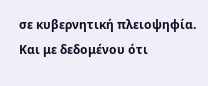σε κυβερνητική πλειοψηφία. Και με δεδομένου ότι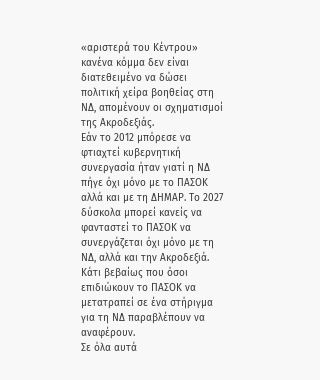«αριστερά του Κέντρου» κανένα κόμμα δεν είναι διατεθειμένο να δώσει πολιτική χείρα βοηθείας στη ΝΔ, απομένουν οι σχηματισμοί της Ακροδεξιάς.
Εάν το 2012 μπόρεσε να φτιαχτεί κυβερνητική συνεργασία ήταν γιατί η ΝΔ πήγε όχι μόνο με το ΠΑΣΟΚ αλλά και με τη ΔΗΜΑΡ. Το 2027 δύσκολα μπορεί κανείς να φανταστεί το ΠΑΣΟΚ να συνεργάζεται όχι μόνο με τη ΝΔ, αλλά και την Ακροδεξιά. Κάτι βεβαίως που όσοι επιδιώκουν το ΠΑΣΟΚ να μετατραπεί σε ένα στήριγμα για τη ΝΔ παραβλέπουν να αναφέρουν.
Σε όλα αυτά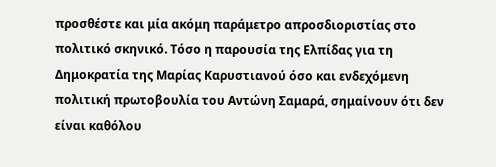προσθέστε και μία ακόμη παράμετρο απροσδιοριστίας στο πολιτικό σκηνικό. Τόσο η παρουσία της Ελπίδας για τη Δημοκρατία της Μαρίας Καρυστιανού όσο και ενδεχόμενη πολιτική πρωτοβουλία του Αντώνη Σαμαρά, σημαίνουν ότι δεν είναι καθόλου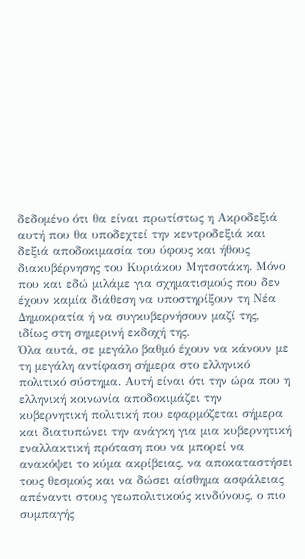δεδομένο ότι θα είναι πρωτίστως η Ακροδεξιά αυτή που θα υποδεχτεί την κεντροδεξιά και δεξιά αποδοκιμασία του ύφους και ήθους διακυβέρνησης του Κυριάκου Μητσοτάκη. Μόνο που και εδώ μιλάμε για σχηματισμούς που δεν έχουν καμία διάθεση να υποστηρίξουν τη Νέα Δημοκρατία ή να συγκυβερνήσουν μαζί της, ιδίως στη σημερινή εκδοχή της.
Όλα αυτά, σε μεγάλο βαθμό έχουν να κάνουν με τη μεγάλη αντίφαση σήμερα στο ελληνικό πολιτικό σύστημα. Αυτή είναι ότι την ώρα που η ελληνική κοινωνία αποδοκιμάζει την κυβερνητική πολιτική που εφαρμόζεται σήμερα και διατυπώνει την ανάγκη για μια κυβερνητική εναλλακτική πρόταση που να μπορεί να ανακόψει το κύμα ακρίβειας, να αποκαταστήσει τους θεσμούς και να δώσει αίσθημα ασφάλειας απέναντι στους γεωπολιτικούς κινδύνους, ο πιο συμπαγής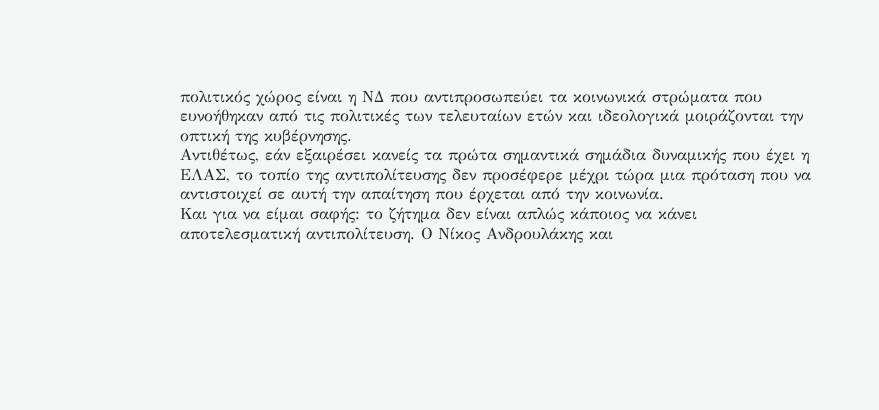πολιτικός χώρος είναι η ΝΔ που αντιπροσωπεύει τα κοινωνικά στρώματα που ευνοήθηκαν από τις πολιτικές των τελευταίων ετών και ιδεολογικά μοιράζονται την οπτική της κυβέρνησης.
Αντιθέτως, εάν εξαιρέσει κανείς τα πρώτα σημαντικά σημάδια δυναμικής που έχει η ΕΛΑΣ, το τοπίο της αντιπολίτευσης δεν προσέφερε μέχρι τώρα μια πρόταση που να αντιστοιχεί σε αυτή την απαίτηση που έρχεται από την κοινωνία.
Και για να είμαι σαφής: το ζήτημα δεν είναι απλώς κάποιος να κάνει αποτελεσματική αντιπολίτευση. Ο Νίκος Ανδρουλάκης και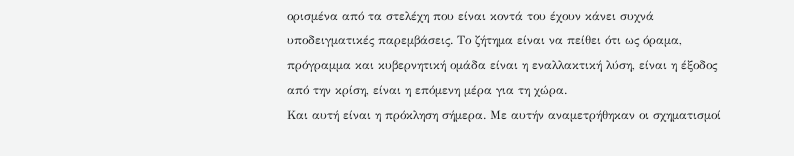ορισμένα από τα στελέχη που είναι κοντά του έχουν κάνει συχνά υποδειγματικές παρεμβάσεις. Το ζήτημα είναι να πείθει ότι ως όραμα, πρόγραμμα και κυβερνητική ομάδα είναι η εναλλακτική λύση, είναι η έξοδος από την κρίση, είναι η επόμενη μέρα για τη χώρα.
Και αυτή είναι η πρόκληση σήμερα. Με αυτήν αναμετρήθηκαν οι σχηματισμοί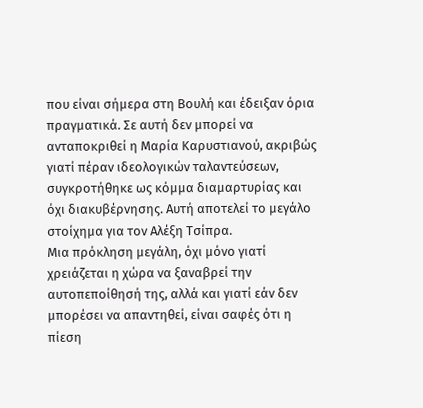που είναι σήμερα στη Βουλή και έδειξαν όρια πραγματικά. Σε αυτή δεν μπορεί να ανταποκριθεί η Μαρία Καρυστιανού, ακριβώς γιατί πέραν ιδεολογικών ταλαντεύσεων, συγκροτήθηκε ως κόμμα διαμαρτυρίας και όχι διακυβέρνησης. Αυτή αποτελεί το μεγάλο στοίχημα για τον Αλέξη Τσίπρα.
Μια πρόκληση μεγάλη, όχι μόνο γιατί χρειάζεται η χώρα να ξαναβρεί την αυτοπεποίθησή της, αλλά και γιατί εάν δεν μπορέσει να απαντηθεί, είναι σαφές ότι η πίεση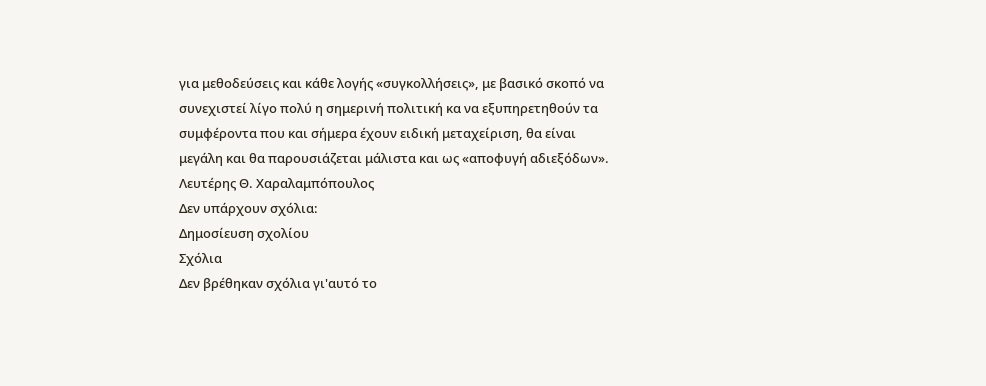για μεθοδεύσεις και κάθε λογής «συγκολλήσεις», με βασικό σκοπό να συνεχιστεί λίγο πολύ η σημερινή πολιτική κα να εξυπηρετηθούν τα συμφέροντα που και σήμερα έχουν ειδική μεταχείριση, θα είναι μεγάλη και θα παρουσιάζεται μάλιστα και ως «αποφυγή αδιεξόδων». Λευτέρης Θ. Χαραλαμπόπουλος
Δεν υπάρχουν σχόλια:
Δημοσίευση σχολίου
Σχόλια
Δεν βρέθηκαν σχόλια γι'αυτό το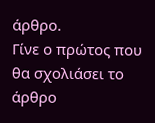άρθρο.
Γίνε ο πρώτος που θα σχολιάσει το άρθρο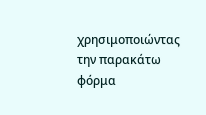χρησιμοποιώντας την παρακάτω φόρμα